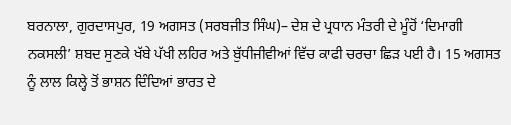ਬਰਨਾਲਾ, ਗੁਰਦਾਸਪੁਰ, 19 ਅਗਸਤ (ਸਰਬਜੀਤ ਸਿੰਘ)– ਦੇਸ਼ ਦੇ ਪ੍ਰਧਾਨ ਮੰਤਰੀ ਦੇ ਮੂੰਹੋਂ ‘ਦਿਮਾਗੀ ਨਕਸਲੀ’ ਸ਼ਬਦ ਸੁਣਕੇ ਖੱਬੇ ਪੱਖੀ ਲਹਿਰ ਅਤੇ ਬੁੱਧੀਜੀਵੀਆਂ ਵਿੱਚ ਕਾਫੀ ਚਰਚਾ ਛਿੜ ਪਈ ਹੈ। 15 ਅਗਸਤ ਨੂੰ ਲਾਲ ਕਿਲ੍ਹੇ ਤੋਂ ਭਾਸ਼ਨ ਦਿੰਦਿਆਂ ਭਾਰਤ ਦੇ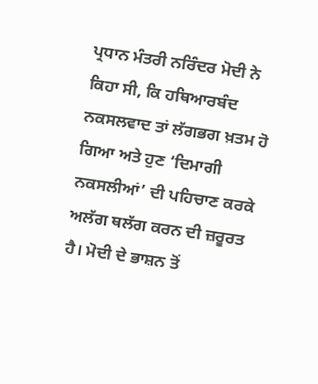ਪ੍ਰਧਾਨ ਮੰਤਰੀ ਨਰਿੰਦਰ ਮੋਦੀ ਨੇ ਕਿਹਾ ਸੀ, ਕਿ ਹਥਿਆਰਬੰਦ ਨਕਸਲਵਾਦ ਤਾਂ ਲੱਗਭਗ ਖ਼ਤਮ ਹੋ ਗਿਆ ਅਤੇ ਹੁਣ ‘ਦਿਮਾਗੀ ਨਕਸਲੀਆਂ’ ਦੀ ਪਹਿਚਾਣ ਕਰਕੇ ਅਲੱਗ ਥਲੱਗ ਕਰਨ ਦੀ ਜ਼ਰੂਰਤ ਹੈ। ਮੋਦੀ ਦੇ ਭਾਸ਼ਨ ਤੋਂ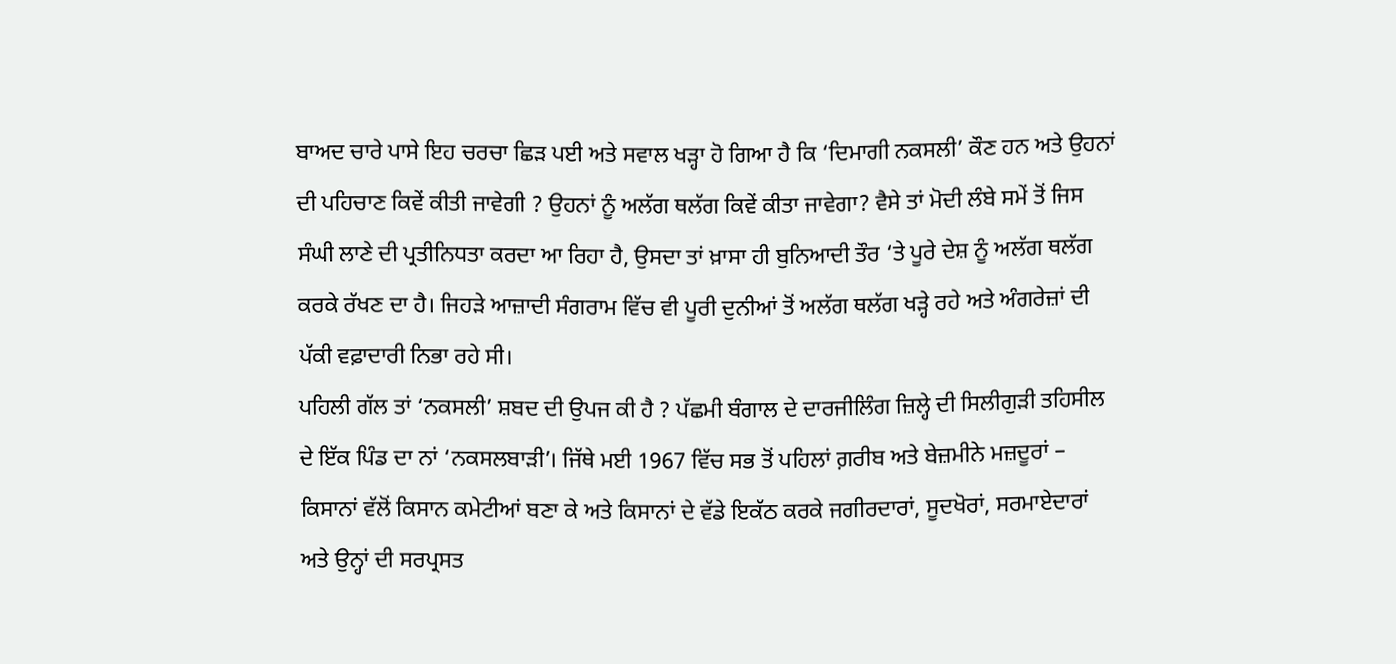ਬਾਅਦ ਚਾਰੇ ਪਾਸੇ ਇਹ ਚਰਚਾ ਛਿੜ ਪਈ ਅਤੇ ਸਵਾਲ ਖੜ੍ਹਾ ਹੋ ਗਿਆ ਹੈ ਕਿ ‘ਦਿਮਾਗੀ ਨਕਸਲੀ’ ਕੌਣ ਹਨ ਅਤੇ ਉਹਨਾਂ ਦੀ ਪਹਿਚਾਣ ਕਿਵੇਂ ਕੀਤੀ ਜਾਵੇਗੀ ? ਉਹਨਾਂ ਨੂੰ ਅਲੱਗ ਥਲੱਗ ਕਿਵੇਂ ਕੀਤਾ ਜਾਵੇਗਾ? ਵੈਸੇ ਤਾਂ ਮੋਦੀ ਲੰਬੇ ਸਮੇਂ ਤੋਂ ਜਿਸ ਸੰਘੀ ਲਾਣੇ ਦੀ ਪ੍ਰਤੀਨਿਧਤਾ ਕਰਦਾ ਆ ਰਿਹਾ ਹੈ, ਉਸਦਾ ਤਾਂ ਖ਼ਾਸਾ ਹੀ ਬੁਨਿਆਦੀ ਤੌਰ ‘ਤੇ ਪੂਰੇ ਦੇਸ਼ ਨੂੰ ਅਲੱਗ ਥਲੱਗ ਕਰਕੇ ਰੱਖਣ ਦਾ ਹੈ। ਜਿਹੜੇ ਆਜ਼ਾਦੀ ਸੰਗਰਾਮ ਵਿੱਚ ਵੀ ਪੂਰੀ ਦੁਨੀਆਂ ਤੋਂ ਅਲੱਗ ਥਲੱਗ ਖੜ੍ਹੇ ਰਹੇ ਅਤੇ ਅੰਗਰੇਜ਼ਾਂ ਦੀ ਪੱਕੀ ਵਫ਼ਾਦਾਰੀ ਨਿਭਾ ਰਹੇ ਸੀ।
ਪਹਿਲੀ ਗੱਲ ਤਾਂ ‘ਨਕਸਲੀ’ ਸ਼ਬਦ ਦੀ ਉਪਜ ਕੀ ਹੈ ? ਪੱਛਮੀ ਬੰਗਾਲ ਦੇ ਦਾਰਜੀਲਿੰਗ ਜ਼ਿਲ੍ਹੇ ਦੀ ਸਿਲੀਗੁੜੀ ਤਹਿਸੀਲ ਦੇ ਇੱਕ ਪਿੰਡ ਦਾ ਨਾਂ ‘ਨਕਸਲਬਾੜੀ’। ਜਿੱਥੇ ਮਈ 1967 ਵਿੱਚ ਸਭ ਤੋਂ ਪਹਿਲਾਂ ਗ਼ਰੀਬ ਅਤੇ ਬੇਜ਼ਮੀਨੇ ਮਜ਼ਦੂਰਾਂ – ਕਿਸਾਨਾਂ ਵੱਲੋਂ ਕਿਸਾਨ ਕਮੇਟੀਆਂ ਬਣਾ ਕੇ ਅਤੇ ਕਿਸਾਨਾਂ ਦੇ ਵੱਡੇ ਇਕੱਠ ਕਰਕੇ ਜਗੀਰਦਾਰਾਂ, ਸੂਦਖੋਰਾਂ, ਸਰਮਾਏਦਾਰਾਂ ਅਤੇ ਉਨ੍ਹਾਂ ਦੀ ਸਰਪ੍ਰਸਤ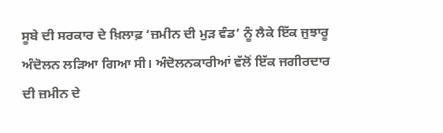ਸੂਬੇ ਦੀ ਸਰਕਾਰ ਦੇ ਖ਼ਿਲਾਫ਼ ‘ਜ਼ਮੀਨ ਦੀ ਮੁੜ ਵੰਡ’ ਨੂੰ ਲੈਕੇ ਇੱਕ ਜੁਝਾਰੂ ਅੰਦੋਲਨ ਲੜਿਆ ਗਿਆ ਸੀ। ਅੰਦੋਲਨਕਾਰੀਆਂ ਵੱਲੋਂ ਇੱਕ ਜਗੀਰਦਾਰ ਦੀ ਜ਼ਮੀਨ ਦੇ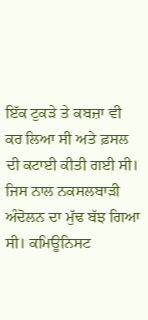ਇੱਕ ਟੁਕੜੇ ਤੇ ਕਬਜ਼ਾ ਵੀ ਕਰ ਲਿਆ ਸੀ ਅਤੇ ਫ਼ਸਲ ਦੀ ਕਟਾਈ ਕੀਤੀ ਗਈ ਸੀ। ਜਿਸ ਨਾਲ ਨਕਸਲਬਾੜੀ ਅੰਦੋਲਨ ਦਾ ਮੁੱਢ ਬੱਝ ਗਿਆ ਸੀ। ਕਮਿਊਨਿਸਟ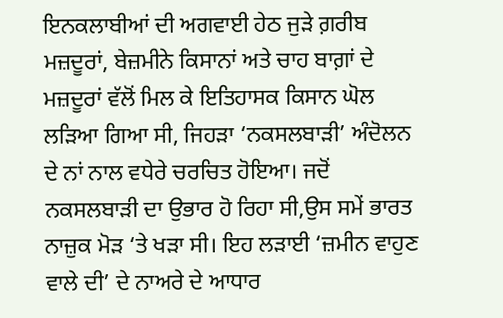ਇਨਕਲਾਬੀਆਂ ਦੀ ਅਗਵਾਈ ਹੇਠ ਜੁੜੇ ਗ਼ਰੀਬ ਮਜ਼ਦੂਰਾਂ, ਬੇਜ਼ਮੀਨੇ ਕਿਸਾਨਾਂ ਅਤੇ ਚਾਹ ਬਾਗ਼ਾਂ ਦੇ ਮਜ਼ਦੂਰਾਂ ਵੱਲੋਂ ਮਿਲ ਕੇ ਇਤਿਹਾਸਕ ਕਿਸਾਨ ਘੋਲ ਲੜਿਆ ਗਿਆ ਸੀ, ਜਿਹੜਾ ‘ਨਕਸਲਬਾੜੀ’ ਅੰਦੋਲਨ ਦੇ ਨਾਂ ਨਾਲ ਵਧੇਰੇ ਚਰਚਿਤ ਹੋਇਆ। ਜਦੋਂ ਨਕਸਲਬਾੜੀ ਦਾ ਉਭਾਰ ਹੋ ਰਿਹਾ ਸੀ,ਉਸ ਸਮੇਂ ਭਾਰਤ ਨਾਜ਼ੁਕ ਮੋੜ ‘ਤੇ ਖੜਾ ਸੀ। ਇਹ ਲੜਾਈ ‘ਜ਼ਮੀਨ ਵਾਹੁਣ ਵਾਲੇ ਦੀ’ ਦੇ ਨਾਅਰੇ ਦੇ ਆਧਾਰ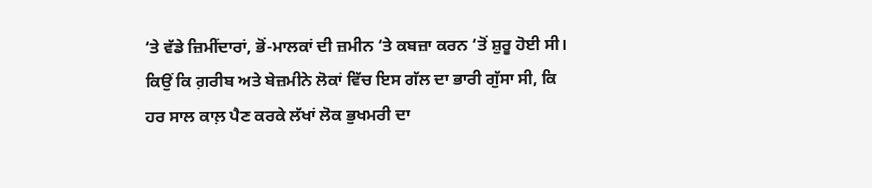‘ਤੇ ਵੱਡੇ ਜ਼ਿਮੀਂਦਾਰਾਂ, ਭੋਂ-ਮਾਲਕਾਂ ਦੀ ਜ਼ਮੀਨ ‘ਤੇ ਕਬਜ਼ਾ ਕਰਨ ‘ਤੋਂ ਸ਼ੁਰੂ ਹੋਈ ਸੀ। ਕਿਉਂ ਕਿ ਗ਼ਰੀਬ ਅਤੇ ਬੇਜ਼ਮੀਨੇ ਲੋਕਾਂ ਵਿੱਚ ਇਸ ਗੱਲ ਦਾ ਭਾਰੀ ਗੁੱਸਾ ਸੀ, ਕਿ ਹਰ ਸਾਲ ਕਾਲ਼ ਪੈਣ ਕਰਕੇ ਲੱਖਾਂ ਲੋਕ ਭੁਖਮਰੀ ਦਾ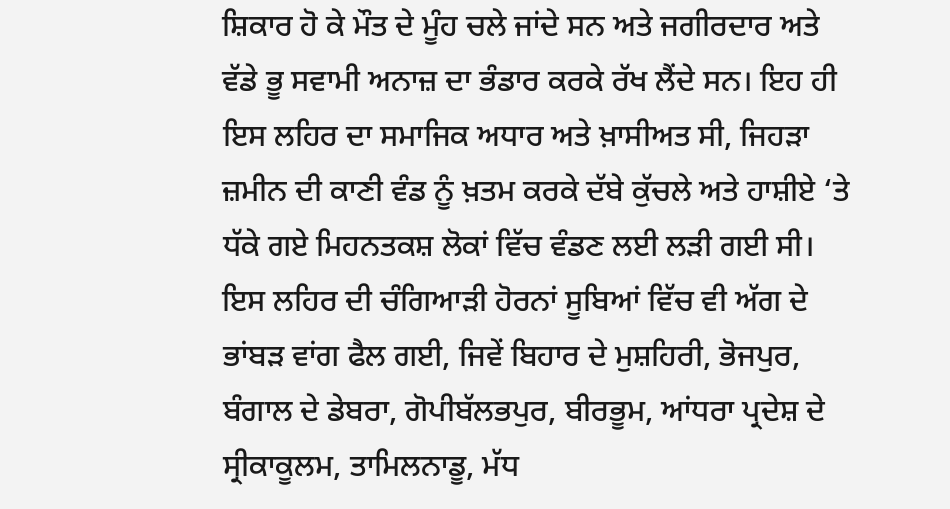ਸ਼ਿਕਾਰ ਹੋ ਕੇ ਮੌਤ ਦੇ ਮੂੰਹ ਚਲੇ ਜਾਂਦੇ ਸਨ ਅਤੇ ਜਗੀਰਦਾਰ ਅਤੇ ਵੱਡੇ ਭੂ ਸਵਾਮੀ ਅਨਾਜ਼ ਦਾ ਭੰਡਾਰ ਕਰਕੇ ਰੱਖ ਲੈਂਦੇ ਸਨ। ਇਹ ਹੀ ਇਸ ਲਹਿਰ ਦਾ ਸਮਾਜਿਕ ਅਧਾਰ ਅਤੇ ਖ਼ਾਸੀਅਤ ਸੀ, ਜਿਹੜਾ ਜ਼ਮੀਨ ਦੀ ਕਾਣੀ ਵੰਡ ਨੂੰ ਖ਼ਤਮ ਕਰਕੇ ਦੱਬੇ ਕੁੱਚਲੇ ਅਤੇ ਹਾਸ਼ੀਏ ‘ਤੇ ਧੱਕੇ ਗਏ ਮਿਹਨਤਕਸ਼ ਲੋਕਾਂ ਵਿੱਚ ਵੰਡਣ ਲਈ ਲੜੀ ਗਈ ਸੀ। ਇਸ ਲਹਿਰ ਦੀ ਚੰਗਿਆੜੀ ਹੋਰਨਾਂ ਸੂਬਿਆਂ ਵਿੱਚ ਵੀ ਅੱਗ ਦੇ ਭਾਂਬੜ ਵਾਂਗ ਫੈਲ ਗਈ, ਜਿਵੇਂ ਬਿਹਾਰ ਦੇ ਮੁਸ਼ਹਿਰੀ, ਭੋਜਪੁਰ, ਬੰਗਾਲ ਦੇ ਡੇਬਰਾ, ਗੋਪੀਬੱਲਭਪੁਰ, ਬੀਰਭੂਮ, ਆਂਧਰਾ ਪ੍ਰਦੇਸ਼ ਦੇ ਸ੍ਰੀਕਾਕੂਲਮ, ਤਾਮਿਲਨਾਡੂ, ਮੱਧ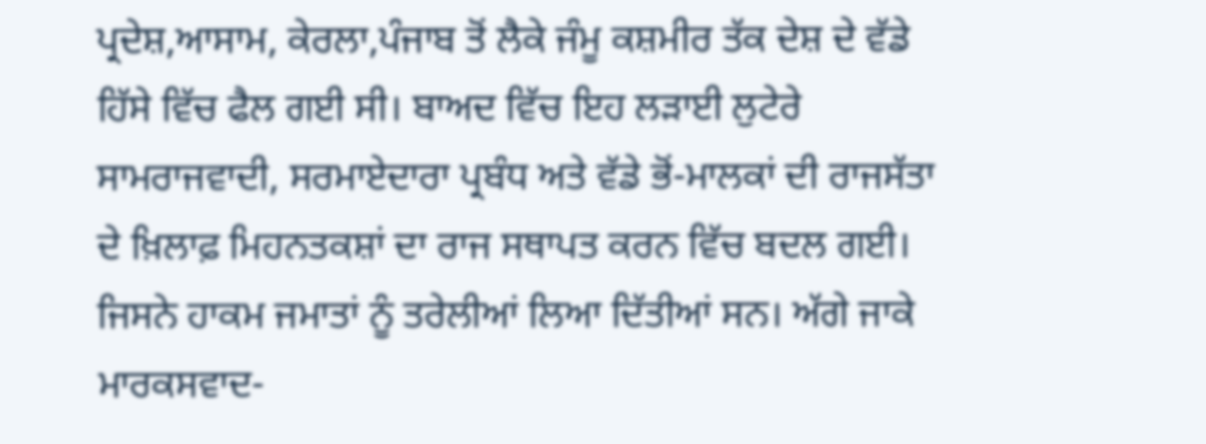ਪ੍ਰਦੇਸ਼,ਆਸਾਮ, ਕੇਰਲਾ,ਪੰਜਾਬ ਤੋਂ ਲੈਕੇ ਜੰਮੂ ਕਸ਼ਮੀਰ ਤੱਕ ਦੇਸ਼ ਦੇ ਵੱਡੇ ਹਿੱਸੇ ਵਿੱਚ ਫੈਲ ਗਈ ਸੀ। ਬਾਅਦ ਵਿੱਚ ਇਹ ਲੜਾਈ ਲੁਟੇਰੇ ਸਾਮਰਾਜਵਾਦੀ, ਸਰਮਾਏਦਾਰਾ ਪ੍ਰਬੰਧ ਅਤੇ ਵੱਡੇ ਭੋਂ-ਮਾਲਕਾਂ ਦੀ ਰਾਜਸੱਤਾ ਦੇ ਖ਼ਿਲਾਫ਼ ਮਿਹਨਤਕਸ਼ਾਂ ਦਾ ਰਾਜ ਸਥਾਪਤ ਕਰਨ ਵਿੱਚ ਬਦਲ ਗਈ। ਜਿਸਨੇ ਹਾਕਮ ਜਮਾਤਾਂ ਨੂੰ ਤਰੇਲੀਆਂ ਲਿਆ ਦਿੱਤੀਆਂ ਸਨ। ਅੱਗੇ ਜਾਕੇ ਮਾਰਕਸਵਾਦ-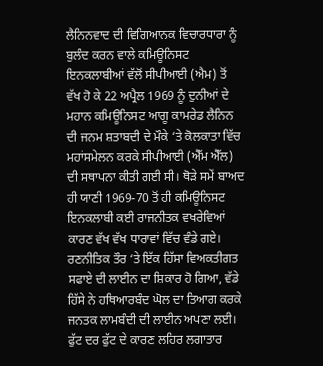ਲੈਨਿਨਵਾਦ ਦੀ ਵਿਗਿਆਨਕ ਵਿਚਾਰਧਾਰਾ ਨੂੰ ਬੁਲੰਦ ਕਰਨ ਵਾਲੇ ਕਮਿਊਨਿਸਟ ਇਨਕਲਾਬੀਆਂ ਵੱਲੋਂ ਸੀਪੀਆਈ (ਐਮ) ਤੋਂ ਵੱਖ ਹੋ ਕੇ 22 ਅਪ੍ਰੈਲ 1969 ਨੂੰ ਦੁਨੀਆਂ ਦੇ ਮਹਾਨ ਕਮਿਊਨਿਸਟ ਆਗੂ ਕਾਮਰੇਡ ਲੈਨਿਨ ਦੀ ਜਨਮ ਸ਼ਤਾਬਦੀ ਦੇ ਮੌਕੇ ‘ਤੇ ਕੋਲਕਾਤਾ ਵਿੱਚ ਮਹਾਂਸਮੇਲਨ ਕਰਕੇ ਸੀਪੀਆਈ (ਐੱਮ ਐੱਲ) ਦੀ ਸਥਾਪਨਾ ਕੀਤੀ ਗਈ ਸੀ। ਥੋੜੇ ਸਮੇਂ ਬਾਅਦ ਹੀ ਯਾਣੀ 1969-70 ਤੋਂ ਹੀ ਕਮਿਊਨਿਸਟ ਇਨਕਲਾਬੀ ਕਈ ਰਾਜਨੀਤਕ ਵਖਰੇਵਿਆਂ ਕਾਰਣ ਵੱਖ ਵੱਖ ਧਾਰਾਵਾਂ ਵਿੱਚ ਵੰਡੇ ਗਏ। ਰਣਨੀਤਿਕ ਤੌਰ ‘ਤੇ ਇੱਕ ਹਿੱਸਾ ਵਿਅਕਤੀਗਤ ਸਫਾਏ ਦੀ ਲਾਈਨ ਦਾ ਸ਼ਿਕਾਰ ਹੋ ਗਿਆ, ਵੱਡੇ ਹਿੱਸੇ ਨੇ ਹਥਿਆਰਬੰਦ ਘੋਲ ਦਾ ਤਿਆਗ ਕਰਕੇ ਜਨਤਕ ਲਾਮਬੰਦੀ ਦੀ ਲਾਈਨ ਅਪਣਾ ਲਈ। ਫੁੱਟ ਦਰ ਫੁੱਟ ਦੇ ਕਾਰਣ ਲਹਿਰ ਲਗਾਤਾਰ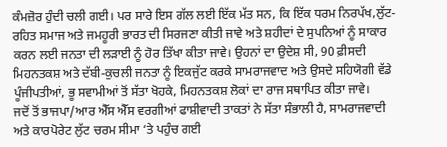ਕੰਮਜ਼ੋਰ ਹੁੰਦੀ ਚਲੀ ਗਈ। ਪਰ ਸਾਰੇ ਇਸ ਗੱਲ ਲਈ ਇੱਕ ਮੱਤ ਸਨ, ਕਿ ਇੱਕ ਧਰਮ ਨਿਰਪੱਖ,ਲੁੱਟ-ਰਹਿਤ ਸਮਾਜ ਅਤੇ ਜਮਹੂਰੀ ਭਾਰਤ ਦੀ ਸਿਰਜਣਾ ਕੀਤੀ ਜਾਵੇ ਅਤੇ ਸ਼ਹੀਦਾਂ ਦੇ ਸੁਪਨਿਆਂ ਨੂੰ ਸਾਕਾਰ ਕਰਨ ਲਈ ਜਨਤਾ ਦੀ ਲੜਾਈ ਨੂੰ ਹੋਰ ਤਿੱਖਾ ਕੀਤਾ ਜਾਵੇ। ਉਹਨਾਂ ਦਾ ਉਦੇਸ਼ ਸੀ, 90 ਫ਼ੀਸਦੀ ਮਿਹਨਤਕਸ਼ ਅਤੇ ਦੱਬੀ-ਕੁਚਲੀ ਜਨਤਾ ਨੂੰ ਇਕਜੁੱਟ ਕਰਕੇ ਸਾਮਰਾਜਵਾਦ ਅਤੇ ਉਸਦੇ ਸਹਿਯੋਗੀ ਵੱਡੇ ਪੂੰਜੀਪਤੀਆਂ, ਭੂ ਸਵਾਮੀਆਂ ਤੋਂ ਸੱਤਾ ਖੋਹਕੇ, ਮਿਹਨਤਕਸ਼ ਲੋਕਾਂ ਦਾ ਰਾਜ ਸਥਾਪਿਤ ਕੀਤਾ ਜਾਵੇ।
ਜਦੋਂ ਤੋਂ ਭਾਜਪਾ/ਆਰ ਐੱਸ ਐੱਸ ਵਰਗੀਆਂ ਫਾਸ਼ੀਵਾਦੀ ਤਾਕਤਾਂ ਨੇ ਸੱਤਾ ਸੰਭਾਲੀ ਹੈ, ਸਾਮਰਾਜਵਾਦੀ ਅਤੇ ਕਾਰਪੋਰੇਟ ਲੁੱਟ ਚਰਮ ਸੀਮਾ ‘ਤੇ ਪਹੁੰਚ ਗਈ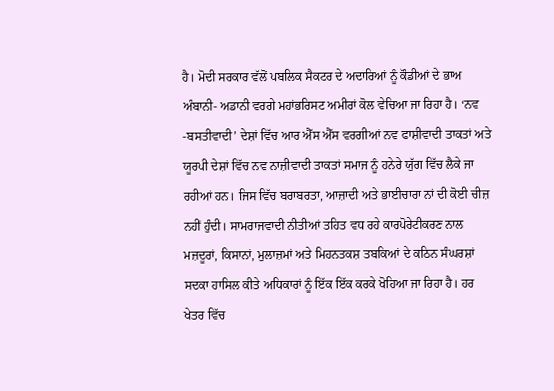ਹੈ। ਮੋਦੀ ਸਰਕਾਰ ਵੱਲੋਂ ਪਬਲਿਕ ਸੈਕਟਰ ਦੇ ਅਦਾਰਿਆਂ ਨੂੰ ਕੌਡੀਆਂ ਦੇ ਭਾਅ ਅੰਬਾਨੀ- ਅਡਾਨੀ ਵਰਗੇ ਮਹਾਂਭਰਿਸਟ ਅਮੀਰਾਂ ਕੋਲ ਵੇਚਿਆ ਜਾ ਰਿਹਾ ਹੈ। ‘ਨਵ -ਬਸਤੀਵਾਦੀ’ ਦੇਸ਼ਾਂ ਵਿੱਚ ਆਰ ਐੱਸ ਐੱਸ ਵਰਗੀਆਂ ਨਵ ਫਾਸ਼ੀਵਾਦੀ ਤਾਕਤਾਂ ਅਤੇ ਯੂਰਪੀ ਦੇਸ਼ਾਂ ਵਿੱਚ ਨਵ ਨਾਜ਼ੀਵਾਦੀ ਤਾਕਤਾਂ ਸਮਾਜ ਨੂੰ ਹਨੇਰੇ ਯੁੱਗ ਵਿੱਚ ਲੈਕੇ ਜਾ ਰਹੀਆਂ ਹਨ। ਜਿਸ ਵਿੱਚ ਬਰਾਬਰਤਾ, ਆਜ਼ਾਦੀ ਅਤੇ ਭਾਈਚਾਰਾ ਨਾਂ ਦੀ ਕੋਈ ਚੀਜ਼ ਨਹੀਂ ਹੁੰਦੀ। ਸਾਮਰਾਜਵਾਦੀ ਨੀਤੀਆਂ ਤਹਿਤ ਵਧ ਰਹੇ ਕਾਰਪੋਰੇਟੀਕਰਣ ਨਾਲ ਮਜ਼ਦੂਰਾਂ, ਕਿਸਾਨਾਂ, ਮੁਲਾਜ਼ਮਾਂ ਅਤੇ ਮਿਹਨਤਕਸ਼ ਤਬਕਿਆਂ ਦੇ ਕਠਿਨ ਸੰਘਰਸ਼ਾਂ ਸਦਕਾ ਹਾਸਿਲ ਕੀਤੇ ਅਧਿਕਾਰਾਂ ਨੂੰ ਇੱਕ ਇੱਕ ਕਰਕੇ ਖੋਹਿਆ ਜਾ ਰਿਹਾ ਹੈ। ਹਰ ਖੇਤਰ ਵਿੱਚ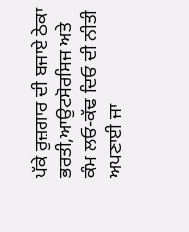ਪੱਕੇ ਰੁਜ਼ਗਾਰ ਦੀ ਬਜਾਏ ਠੇਕਾ ਭਰਤੀ,ਆਉਟਸੋਰਸਿਜ ਅਤੇ ਕੰਮ ਲਓ-ਕੱਢ ਦਿਓ ਦੀ ਨੀਤੀ ਅਪਣਾਈ ਜਾ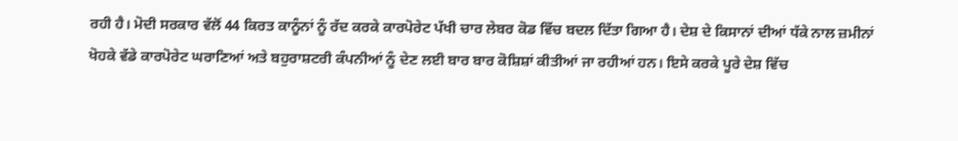ਰਹੀ ਹੈ। ਮੋਦੀ ਸਰਕਾਰ ਵੱਲੋਂ 44 ਕਿਰਤ ਕਾਨੂੰਨਾਂ ਨੂੰ ਰੱਦ ਕਰਕੇ ਕਾਰਪੋਰੇਟ ਪੱਖੀ ਚਾਰ ਲੇਬਰ ਕੋਡ ਵਿੱਚ ਬਦਲ ਦਿੱਤਾ ਗਿਆ ਹੈ। ਦੇਸ਼ ਦੇ ਕਿਸਾਨਾਂ ਦੀਆਂ ਧੱਕੇ ਨਾਲ ਜ਼ਮੀਨਾਂ ਖੋਹਕੇ ਵੱਡੇ ਕਾਰਪੋਰੇਟ ਘਰਾਣਿਆਂ ਅਤੇ ਬਹੁਰਾਸ਼ਟਰੀ ਕੰਪਨੀਆਂ ਨੂੰ ਦੇਣ ਲਈ ਬਾਰ ਬਾਰ ਕੋਸ਼ਿਸ਼ਾਂ ਕੀਤੀਆਂ ਜਾ ਰਹੀਆਂ ਹਨ। ਇਸੇ ਕਰਕੇ ਪੂਰੇ ਦੇਸ਼ ਵਿੱਚ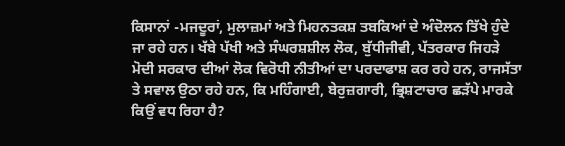ਕਿਸਾਨਾਂ -ਮਜਦੂਰਾਂ, ਮੁਲਾਜ਼ਮਾਂ ਅਤੇ ਮਿਹਨਤਕਸ਼ ਤਬਕਿਆਂ ਦੇ ਅੰਦੋਲਨ ਤਿੱਖੇ ਹੁੰਦੇ ਜਾ ਰਹੇ ਹਨ। ਖੱਬੇ ਪੱਖੀ ਅਤੇ ਸੰਘਰਸ਼ਸ਼ੀਲ ਲੋਕ, ਬੁੱਧੀਜੀਵੀ, ਪੱਤਰਕਾਰ ਜਿਹੜੇ ਮੋਦੀ ਸਰਕਾਰ ਦੀਆਂ ਲੋਕ ਵਿਰੋਧੀ ਨੀਤੀਆਂ ਦਾ ਪਰਦਾਫਾਸ਼ ਕਰ ਰਹੇ ਹਨ, ਰਾਜਸੱਤਾ ਤੇ ਸਵਾਲ ਉਠਾ ਰਹੇ ਹਨ, ਕਿ ਮਹਿੰਗਾਈ, ਬੇਰੁਜ਼ਗਾਰੀ, ਭ੍ਰਿਸ਼ਟਾਚਾਰ ਛੜੱਪੇ ਮਾਰਕੇ ਕਿਉਂ ਵਧ ਰਿਹਾ ਹੈ?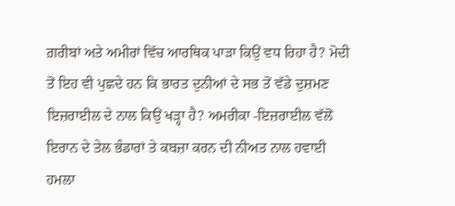ਗ਼ਰੀਬਾਂ ਅਤੇ ਅਮੀਰਾਂ ਵਿੱਚ ਆਰਥਿਕ ਪਾੜਾ ਕਿਉਂ ਵਧ ਰਿਹਾ ਹੈ? ਮੋਦੀ ਤੋਂ ਇਹ ਵੀ ਪੁਛਦੇ ਹਨ ਕਿ ਭਾਰਤ ਦੁਨੀਆਂ ਦੇ ਸਭ ਤੋਂ ਵੱਡੇ ਦੁਸ਼ਮਣ ਇਜ਼ਰਾਈਲ ਦੇ ਨਾਲ ਕਿਉਂ ਖੜ੍ਹਾ ਹੈ? ਅਮਰੀਕਾ -ਇਜ਼ਰਾਈਲ ਵੱਲੋਂ ਇਰਾਨ ਦੇ ਤੇਲ ਭੰਡਾਰਾਂ ਤੇ ਕਬਜ਼ਾ ਕਰਨ ਦੀ ਨੀਅਤ ਨਾਲ ਹਵਾਈ ਹਮਲਾ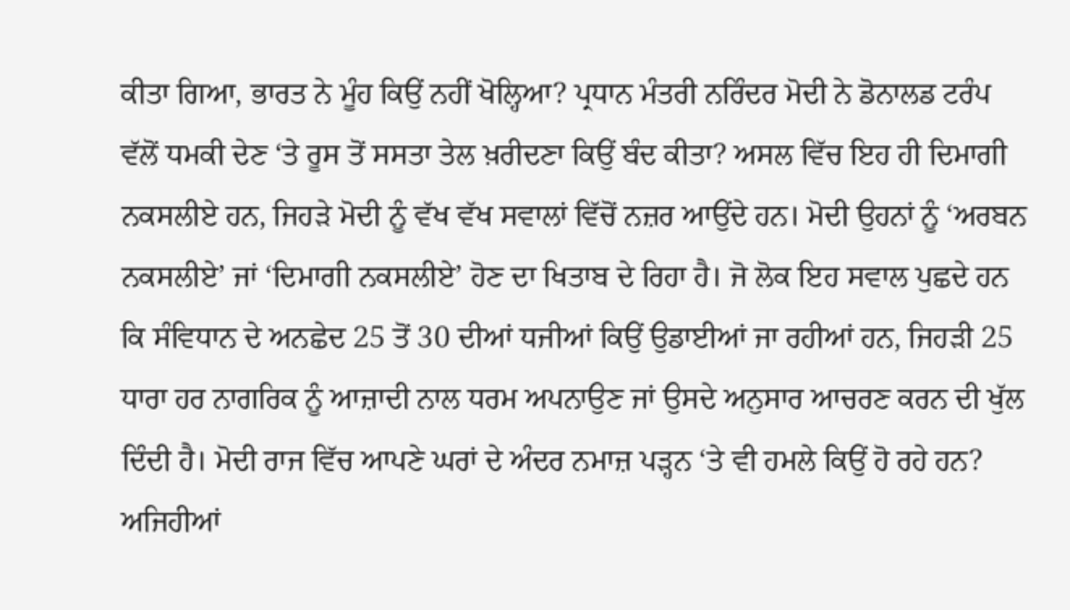ਕੀਤਾ ਗਿਆ, ਭਾਰਤ ਨੇ ਮੂੰਹ ਕਿਉਂ ਨਹੀਂ ਖੋਲ੍ਹਿਆ? ਪ੍ਰਧਾਨ ਮੰਤਰੀ ਨਰਿੰਦਰ ਮੋਦੀ ਨੇ ਡੋਨਾਲਡ ਟਰੰਪ ਵੱਲੋਂ ਧਮਕੀ ਦੇਣ ‘ਤੇ ਰੂਸ ਤੋਂ ਸਸਤਾ ਤੇਲ ਖ਼ਰੀਦਣਾ ਕਿਉਂ ਬੰਦ ਕੀਤਾ? ਅਸਲ ਵਿੱਚ ਇਹ ਹੀ ਦਿਮਾਗੀ ਨਕਸਲੀਏ ਹਨ, ਜਿਹੜੇ ਮੋਦੀ ਨੂੰ ਵੱਖ ਵੱਖ ਸਵਾਲਾਂ ਵਿੱਚੋਂ ਨਜ਼ਰ ਆਉਂਦੇ ਹਨ। ਮੋਦੀ ਉਹਨਾਂ ਨੂੰ ‘ਅਰਬਨ ਨਕਸਲੀਏ’ ਜਾਂ ‘ਦਿਮਾਗੀ ਨਕਸਲੀਏ’ ਹੋਣ ਦਾ ਖਿਤਾਬ ਦੇ ਰਿਹਾ ਹੈ। ਜੋ ਲੋਕ ਇਹ ਸਵਾਲ ਪੁਛਦੇ ਹਨ ਕਿ ਸੰਵਿਧਾਨ ਦੇ ਅਨਛੇਦ 25 ਤੋਂ 30 ਦੀਆਂ ਧਜੀਆਂ ਕਿਉਂ ਉਡਾਈਆਂ ਜਾ ਰਹੀਆਂ ਹਨ, ਜਿਹੜੀ 25 ਧਾਰਾ ਹਰ ਨਾਗਰਿਕ ਨੂੰ ਆਜ਼ਾਦੀ ਨਾਲ ਧਰਮ ਅਪਨਾਉਣ ਜਾਂ ਉਸਦੇ ਅਨੁਸਾਰ ਆਚਰਣ ਕਰਨ ਦੀ ਖੁੱਲ ਦਿੰਦੀ ਹੈ। ਮੋਦੀ ਰਾਜ ਵਿੱਚ ਆਪਣੇ ਘਰਾਂ ਦੇ ਅੰਦਰ ਨਮਾਜ਼ ਪੜ੍ਹਨ ‘ਤੇ ਵੀ ਹਮਲੇ ਕਿਉਂ ਹੋ ਰਹੇ ਹਨ? ਅਜਿਹੀਆਂ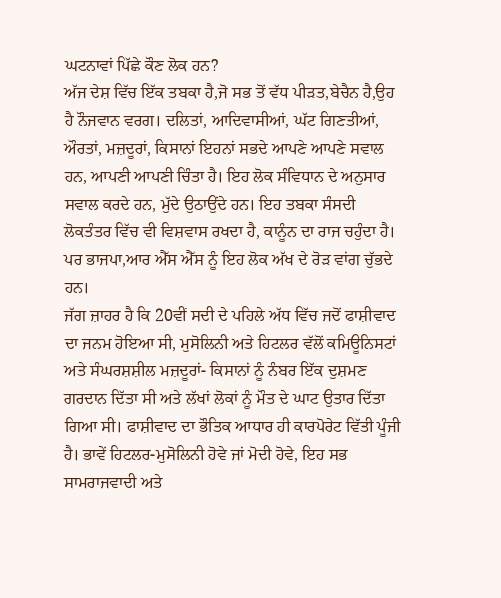ਘਟਨਾਵਾਂ ਪਿੱਛੇ ਕੌਣ ਲੋਕ ਹਨ?
ਅੱਜ ਦੇਸ਼ ਵਿੱਚ ਇੱਕ ਤਬਕਾ ਹੈ,ਜੋ ਸਭ ਤੋਂ ਵੱਧ ਪੀੜਤ,ਬੇਚੈਨ ਹੈ,ਉਹ ਹੈ ਨੌਜਵਾਨ ਵਰਗ। ਦਲਿਤਾਂ, ਆਦਿਵਾਸੀਆਂ, ਘੱਟ ਗਿਣਤੀਆਂ, ਔਰਤਾਂ, ਮਜ਼ਦੂਰਾਂ, ਕਿਸਾਨਾਂ ਇਹਨਾਂ ਸਭਦੇ ਆਪਣੇ ਆਪਣੇ ਸਵਾਲ ਹਨ, ਆਪਣੀ ਆਪਣੀ ਚਿੰਤਾ ਹੈ। ਇਹ ਲੋਕ ਸੰਵਿਧਾਨ ਦੇ ਅਨੁਸਾਰ ਸਵਾਲ ਕਰਦੇ ਹਨ, ਮੁੱਦੇ ਉਠਾਉਂਦੇ ਹਨ। ਇਹ ਤਬਕਾ ਸੰਸਦੀ ਲੋਕਤੰਤਰ ਵਿੱਚ ਵੀ ਵਿਸ਼ਵਾਸ ਰਖਦਾ ਹੈ, ਕਾਨੂੰਨ ਦਾ ਰਾਜ ਚਹੁੰਦਾ ਹੈ। ਪਰ ਭਾਜਪਾ,ਆਰ ਐੱਸ ਐੱਸ ਨੂੰ ਇਹ ਲੋਕ ਅੱਖ ਦੇ ਰੋੜ ਵਾਂਗ ਚੁੱਭਦੇ ਹਨ।
ਜੱਗ ਜ਼ਾਹਰ ਹੈ ਕਿ 20ਵੀਂ ਸਦੀ ਦੇ ਪਹਿਲੇ ਅੱਧ ਵਿੱਚ ਜਦੋਂ ਫਾਸ਼ੀਵਾਦ ਦਾ ਜਨਮ ਹੋਇਆ ਸੀ, ਮੁਸੋਲਿਨੀ ਅਤੇ ਹਿਟਲਰ ਵੱਲੋਂ ਕਮਿਊਨਿਸਟਾਂ ਅਤੇ ਸੰਘਰਸ਼ਸ਼ੀਲ ਮਜ਼ਦੂਰਾਂ- ਕਿਸਾਨਾਂ ਨੂੰ ਨੰਬਰ ਇੱਕ ਦੁਸ਼ਮਣ ਗਰਦਾਨ ਦਿੱਤਾ ਸੀ ਅਤੇ ਲੱਖਾਂ ਲੋਕਾਂ ਨੂੰ ਮੌਤ ਦੇ ਘਾਟ ਉਤਾਰ ਦਿੱਤਾ ਗਿਆ ਸੀ। ਫਾਸ਼ੀਵਾਦ ਦਾ ਭੌਤਿਕ ਆਧਾਰ ਹੀ ਕਾਰਪੋਰੇਟ ਵਿੱਤੀ ਪੂੰਜੀ ਹੈ। ਭਾਵੇਂ ਹਿਟਲਰ-ਮੁਸੋਲਿਨੀ ਹੋਵੇ ਜਾਂ ਮੋਦੀ ਹੋਵੇ, ਇਹ ਸਭ ਸਾਮਰਾਜਵਾਦੀ ਅਤੇ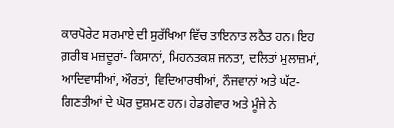ਕਾਰਪੋਰੇਟ ਸਰਮਾਏ ਦੀ ਸੁਰੱਖਿਆ ਵਿੱਚ ਤਾਇਨਾਤ ਲਠੈਤ ਹਨ। ਇਹ ਗ਼ਰੀਬ ਮਜ਼ਦੂਰਾਂ- ਕਿਸਾਨਾਂ, ਮਿਹਨਤਕਸ਼ ਜਨਤਾ, ਦਲਿਤਾਂ ਮੁਲਾਜ਼ਮਾਂ, ਆਦਿਵਾਸੀਆਂ, ਔਰਤਾਂ, ਵਿਦਿਆਰਥੀਆਂ, ਨੌਜਵਾਨਾਂ ਅਤੇ ਘੱਟ-ਗਿਣਤੀਆਂ ਦੇ ਘੋਰ ਦੁਸ਼ਮਣ ਹਨ। ਹੇਡਗੇਵਾਰ ਅਤੇ ਮੂੰਜੇ ਨੇ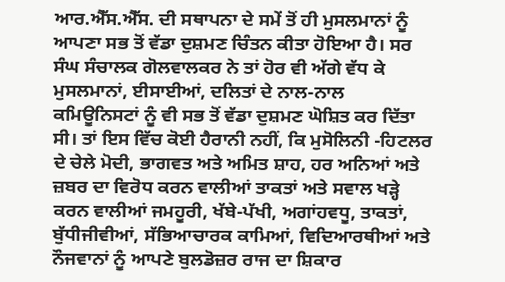ਆਰ.ਐੱਸ.ਐੱਸ. ਦੀ ਸਥਾਪਨਾ ਦੇ ਸਮੇਂ ਤੋਂ ਹੀ ਮੁਸਲਮਾਨਾਂ ਨੂੰ ਆਪਣਾ ਸਭ ਤੋਂ ਵੱਡਾ ਦੁਸ਼ਮਣ ਚਿੰਤਨ ਕੀਤਾ ਹੋਇਆ ਹੈ। ਸਰ ਸੰਘ ਸੰਚਾਲਕ ਗੋਲਵਾਲਕਰ ਨੇ ਤਾਂ ਹੋਰ ਵੀ ਅੱਗੇ ਵੱਧ ਕੇ ਮੁਸਲਮਾਨਾਂ, ਈਸਾਈਆਂ, ਦਲਿਤਾਂ ਦੇ ਨਾਲ-ਨਾਲ ਕਮਿਊਨਿਸਟਾਂ ਨੂੰ ਵੀ ਸਭ ਤੋਂ ਵੱਡਾ ਦੁਸ਼ਮਣ ਘੋਸ਼ਿਤ ਕਰ ਦਿੱਤਾ ਸੀ। ਤਾਂ ਇਸ ਵਿੱਚ ਕੋਈ ਹੈਰਾਨੀ ਨਹੀਂ, ਕਿ ਮੁਸੋਲਿਨੀ -ਹਿਟਲਰ ਦੇ ਚੇਲੇ ਮੋਦੀ, ਭਾਗਵਤ ਅਤੇ ਅਮਿਤ ਸ਼ਾਹ, ਹਰ ਅਨਿਆਂ ਅਤੇ ਜ਼ਬਰ ਦਾ ਵਿਰੋਧ ਕਰਨ ਵਾਲੀਆਂ ਤਾਕਤਾਂ ਅਤੇ ਸਵਾਲ ਖੜ੍ਹੇ ਕਰਨ ਵਾਲੀਆਂ ਜਮਹੂਰੀ, ਖੱਬੇ-ਪੱਖੀ, ਅਗਾਂਹਵਧੂ, ਤਾਕਤਾਂ, ਬੁੱਧੀਜੀਵੀਆਂ, ਸੱਭਿਆਚਾਰਕ ਕਾਮਿਆਂ, ਵਿਦਿਆਰਥੀਆਂ ਅਤੇ ਨੌਜਵਾਨਾਂ ਨੂੰ ਆਪਣੇ ਬੁਲਡੋਜ਼ਰ ਰਾਜ ਦਾ ਸ਼ਿਕਾਰ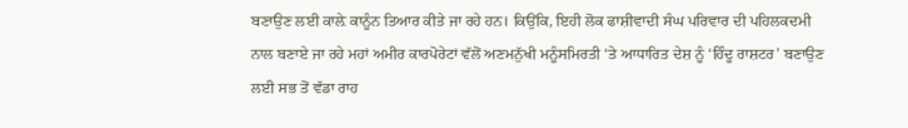ਬਣਾਉਣ ਲਈ ਕਾਲ਼ੇ ਕਾਨੂੰਨ ਤਿਆਰ ਕੀਤੇ ਜਾ ਰਹੇ ਹਨ। ਕਿਉਂਕਿ, ਇਹੀ ਲੋਕ ਫਾਸ਼ੀਵਾਦੀ ਸੰਘ ਪਰਿਵਾਰ ਦੀ ਪਹਿਲਕਦਮੀ ਨਾਲ ਬਣਾਏ ਜਾ ਰਹੇ ਮਹਾਂ ਅਮੀਰ ਕਾਰਪੋਰੇਟਾਂ ਵੱਲੋਂ ਅਣਮਨੁੱਖੀ ਮਨੂੰਸਮਿਰਤੀ ‘ਤੇ ਆਧਾਰਿਤ ਦੇਸ਼ ਨੂੰ ‘ਹਿੰਦੂ ਰਾਸ਼ਟਰ’ ਬਣਾਉਣ ਲਈ ਸਭ ਤੋਂ ਵੱਡਾ ਰਾਹ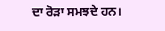ਦਾ ਰੋੜਾ ਸਮਝਦੇ ਹਨ।